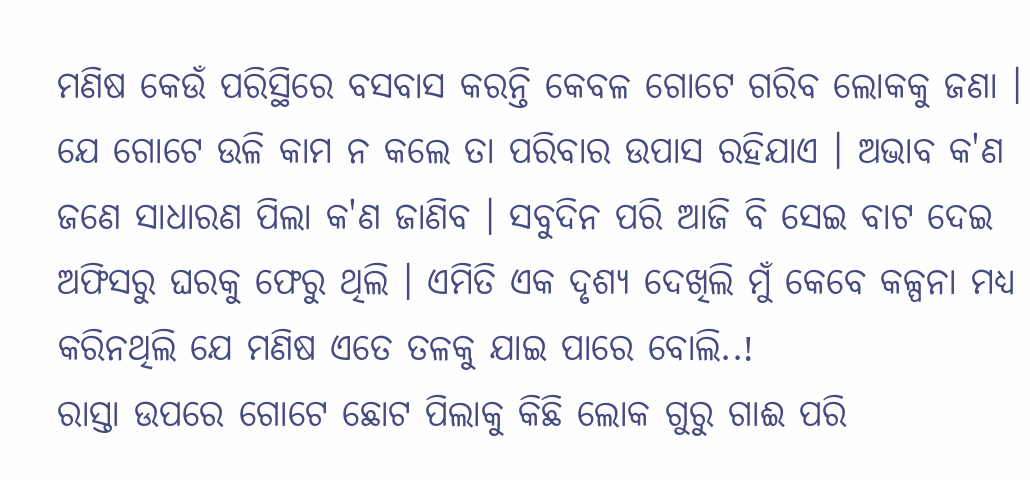ମଣିଷ କେଉଁ ପରିସ୍ଥିରେ ବସବାସ କରନ୍ତି କେବଳ ଗୋଟେ ଗରିବ ଲୋକକୁ ଜଣା । ଯେ ଗୋଟେ ଉଳି କାମ ନ କଲେ ତା ପରିବାର ଉପାସ ରହିଯାଏ । ଅଭାବ କ'ଣ ଜଣେ ସାଧାରଣ ପିଲା କ'ଣ ଜାଣିବ । ସବୁଦିନ ପରି ଆଜି ବି ସେଇ ବାଟ ଦେଇ ଅଫିସରୁ ଘରକୁ ଫେରୁ ଥିଲି । ଏମିତି ଏକ ଦୃଶ୍ୟ ଦେଖିଲି ମୁଁ କେବେ କଳ୍ପନା ମଧ୍ୟ କରିନଥିଲି ଯେ ମଣିଷ ଏତେ ତଳକୁ ଯାଇ ପାରେ ବୋଲି..!
ରାସ୍ତା ଉପରେ ଗୋଟେ ଛୋଟ ପିଲାକୁ କିଛି ଲୋକ ଗୁରୁ ଗାଈ ପରି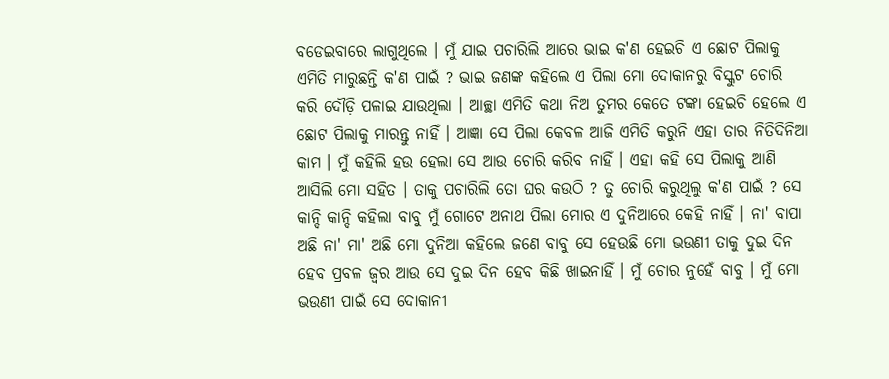ବଡେଇବାରେ ଲାଗୁଥିଲେ । ମୁଁ ଯାଇ ପଚାରିଲି ଆରେ ଭାଇ କ'ଣ ହେଇଚି ଏ ଛୋଟ ପିଲାକୁ ଏମିତି ମାରୁଛନ୍ତି କ'ଣ ପାଇଁ ? ଭାଇ ଜଣଙ୍କ କହିଲେ ଏ ପିଲା ମୋ ଦୋକାନରୁ ବିସ୍କୁଟ ଚୋରି କରି ଦୌଡ଼ି ପଳାଇ ଯାଉଥିଲା । ଆଚ୍ଛା ଏମିତି କଥା ନିଅ ତୁମର କେତେ ଟଙ୍କା ହେଇଚି ହେଲେ ଏ ଛୋଟ ପିଲାକୁ ମାରନ୍ତୁ ନାହିଁ । ଆଜ୍ଞା ସେ ପିଲା କେବଳ ଆଜି ଏମିତି କରୁନି ଏହା ତାର ନିତିଦିନିଆ କାମ । ମୁଁ କହିଲି ହଉ ହେଲା ସେ ଆଉ ଚୋରି କରିବ ନାହିଁ । ଏହା କହି ସେ ପିଲାକୁ ଆଣି ଆସିଲି ମୋ ସହିତ । ତାକୁ ପଚାରିଲି ତୋ ଘର କଉଠି ? ତୁ ଚୋରି କରୁଥିଲୁ କ'ଣ ପାଇଁ ? ସେ କାନ୍ଦି କାନ୍ଦି କହିଲା ବାବୁ ମୁଁ ଗୋଟେ ଅନାଥ ପିଲା ମୋର ଏ ଦୁନିଆରେ କେହି ନାହିଁ । ନା' ବାପା ଅଛି ନା' ମା' ଅଛି ମୋ ଦୁନିଆ କହିଲେ ଜଣେ ବାବୁ ସେ ହେଉଛି ମୋ ଭଉଣୀ ତାକୁ ଦୁଇ ଦିନ ହେବ ପ୍ରବଳ ଜ୍ଵର ଆଉ ସେ ଦୁଇ ଦିନ ହେବ କିଛି ଖାଇନାହିଁ । ମୁଁ ଚୋର ନୁହେଁ ବାବୁ । ମୁଁ ମୋ ଭଉଣୀ ପାଇଁ ସେ ଦୋକାନୀ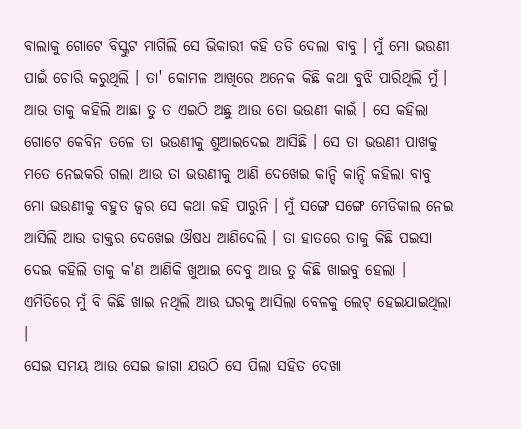ବାଲାକୁ ଗୋଟେ ବିସ୍କୁଟ ମାଗିଲି ସେ ଭିକାରୀ କହି ତଡି ଦେଲା ବାବୁ । ମୁଁ ମୋ ଭଉଣୀ ପାଇଁ ଚୋରି କରୁଥିଲି । ତା' କୋମଳ ଆଖିରେ ଅନେକ କିଛି କଥା ବୁଝି ପାରିଥିଲି ମୁଁ । ଆଉ ତାକୁ କହିଲି ଆଛା ତୁ ତ ଏଇଠି ଅଛୁ ଆଉ ତୋ ଭଉଣୀ କାଇଁ । ସେ କହିଲା ଗୋଟେ କେବିନ ତଳେ ତା ଭଉଣୀକୁ ଶୁଆଇଦେଇ ଆସିଛି । ସେ ତା ଭଉଣୀ ପାଖକୁ ମତେ ନେଇକରି ଗଲା ଆଉ ତା ଭଉଣୀକୁ ଆଣି ଦେଖେଇ କାନ୍ଦି କାନ୍ଦି କହିଲା ବାବୁ ମୋ ଭଉଣୀକୁ ବହୁତ ଜ୍ଵର ସେ କଥା କହି ପାରୁନି । ମୁଁ ସଙ୍ଗେ ସଙ୍ଗେ ମେଡିକାଲ ନେଇ ଆସିଲି ଆଉ ଡାକ୍ତର ଦେଖେଇ ଔଷଧ ଆଣିଦେଲି । ତା ହାତରେ ତାକୁ କିଛି ପଇସା ଦେଇ କହିଲି ତାକୁ କ'ଣ ଆଣିକି ଖୁଆଇ ଦେବୁ ଆଉ ତୁ କିଛି ଖାଇବୁ ହେଲା । ଏମିତିରେ ମୁଁ ବି କିଛି ଖାଇ ନଥିଲି ଆଉ ଘରକୁ ଆସିଲା ବେଳକୁ ଲେଟ୍ ହେଇଯାଇଥିଲା ।
ସେଇ ସମୟ ଆଉ ସେଇ ଜାଗା ଯଉଠି ସେ ପିଲା ସହିତ ଦେଖା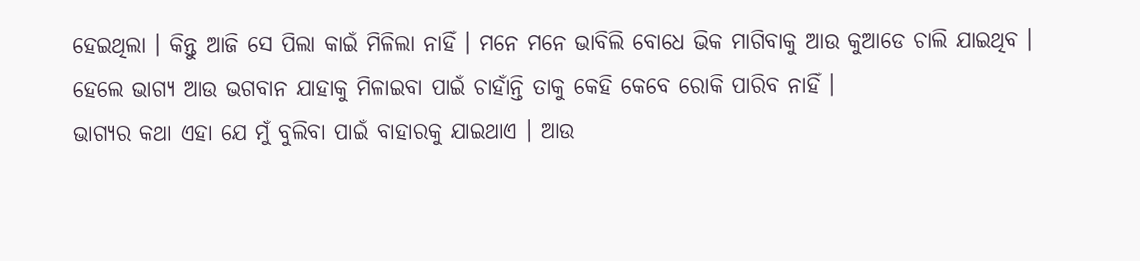ହେଇଥିଲା । କିନ୍ତୁ ଆଜି ସେ ପିଲା କାଇଁ ମିଳିଲା ନାହିଁ । ମନେ ମନେ ଭାବିଲି ବୋଧେ ଭିକ ମାଗିବାକୁ ଆଉ କୁଆଡେ ଚାଲି ଯାଇଥିବ । ହେଲେ ଭାଗ୍ୟ ଆଉ ଭଗବାନ ଯାହାକୁ ମିଳାଇବା ପାଇଁ ଚାହାଁନ୍ତି ତାକୁ କେହି କେବେ ରୋକି ପାରିବ ନାହିଁ ।
ଭାଗ୍ୟର କଥା ଏହା ଯେ ମୁଁ ବୁଲିବା ପାଇଁ ବାହାରକୁ ଯାଇଥାଏ । ଆଉ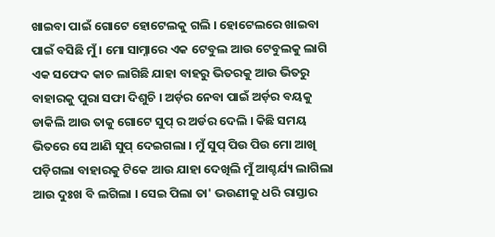ଖାଇବା ପାଇଁ ଗୋଟେ ହୋଟେଲକୁ ଗଲି । ହୋଟେଲରେ ଖାଇବା ପାଇଁ ବସିଛି ମୁଁ । ମୋ ସାମ୍ନାରେ ଏକ ଟେବୁଲ ଆଉ ଟେବୁଲକୁ ଲାଗି ଏକ ସଫେଦ କାଚ ଲାଗିଛି ଯାହା ବାହରୁ ଭିତରକୁ ଆଉ ଭିତରୁ ବାହାରକୁ ପୁରା ସଫା ଦିଶୁଚି । ଅର୍ଡ଼ର ନେବା ପାଇଁ ଅର୍ଡ଼ର ବୟକୁ ଡାକିଲି ଆଉ ତାକୁ ଗୋଟେ ସୁପ୍ ର ଅର୍ଡର ଦେଲି । କିଛି ସମୟ ଭିତରେ ସେ ଆଣି ସୁପ୍ ଦେଇଗଲା । ମୁଁ ସୁପ୍ ପିଉ ପିଉ ମୋ ଆଖି ପଡ଼ିଗଲା ବାହାରକୁ ଟିକେ ଆଉ ଯାହା ଦେଖିଲି ମୁଁ ଆଶ୍ଚର୍ଯ୍ୟ ଲାଗିଲା ଆଉ ଦୁଃଖ ବି ଲଗିଲା । ସେଇ ପିଲା ତା' ଭଉଣୀକୁ ଧରି ରାସ୍ତାର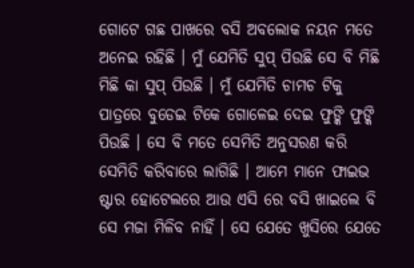ଗୋଟେ ଗଛ ପାଖରେ ବସି ଅବଲୋକ ନୟନ ମତେ ଅନେଇ ରହିଛି । ମୁଁ ଯେମିତି ସୁପ୍ ପିଉଛି ସେ ବି ମିଛି ମିଛି କା ସୁପ୍ ପିଉଛି । ମୁଁ ଯେମିତି ଚାମଚ ଟିକୁ ପାତ୍ରରେ ବୁଡେଇ ଟିକେ ଗୋଳେଇ ଦେଇ ଫୁଙ୍କି ଫୁଙ୍କି ପିଉଛି । ସେ ବି ମତେ ସେମିତି ଅନୁସରଣ କରି ସେମିତି କରିବାରେ ଲାଗିଛି । ଆମେ ମାନେ ଫାଇଭ ଷ୍ଟାର ହୋଟେଲରେ ଆଉ ଏସି ରେ ବସି ଖାଇଲେ ବି ସେ ମଜା ମିଳିବ ନାହିଁ । ସେ ଯେତେ ଖୁସିରେ ଯେତେ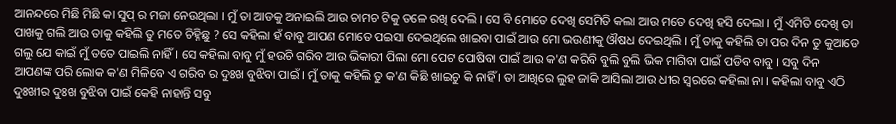ଆନନ୍ଦରେ ମିଛି ମିଛି କା ସୁପ୍ ର ମଜା ନେଉଥିଲା । ମୁଁ ତା ଆଡକୁ ଅନାଇଲି ଆଉ ଚାମଚ ଟିକୁ ତଳେ ରଖି ଦେଲି । ସେ ବି ମୋତେ ଦେଖି ସେମିତି କଲା ଆଉ ମତେ ଦେଖି ହସି ଦେଲା । ମୁଁ ଏମିତି ଦେଖି ତା ପାଖକୁ ଗଲି ଆଉ ତାକୁ କହିଲି ତୁ ମତେ ଚିହ୍ନିଛୁ ? ସେ କହିଲା ହଁ ବାବୁ ଆପଣ ମୋତେ ପଇସା ଦେଇଥିଲେ ଖାଇବା ପାଇଁ ଆଉ ମୋ ଭଉଣୀକୁ ଔଷଧ ଦେଇଥିଲି । ମୁଁ ତାକୁ କହିଲି ତା ପର ଦିନ ତୁ କୁଆଡେ ଗଲୁ ଯେ କାଇଁ ମୁଁ ତତେ ପାଇଲି ନାହିଁ । ସେ କହିଲା ବାବୁ ମୁଁ ହଉଚି ଗରିବ ଆଉ ଭିକାରୀ ପିଲା ମୋ ପେଟ ପୋଷିବା ପାଇଁ ଆଉ କ'ଣ କରିବି ବୁଲି ବୁଲି ଭିକ ମାଗିବା ପାଇଁ ପଡିବ ବାବୁ । ସବୁ ଦିନ ଆପଣଙ୍କ ପରି ଲୋକ କ'ଣ ମିଳିବେ ଏ ଗରିବ ର ଦୁଃଖ ବୁଝିବା ପାଇଁ । ମୁଁ ତାକୁ କହିଲି ତୁ କ'ଣ କିଛି ଖାଇଚୁ କି ନାହିଁ । ତା ଆଖିରେ ଲୁହ ଜାକି ଆସିଲା ଆଉ ଧୀର ସ୍ଵରରେ କହିଲା ନା । କହିଲା ବାବୁ ଏଠି ଦୁଃଖୀର ଦୁଃଖ ବୁଝିବା ପାଇଁ କେହି ନାହାନ୍ତି ସବୁ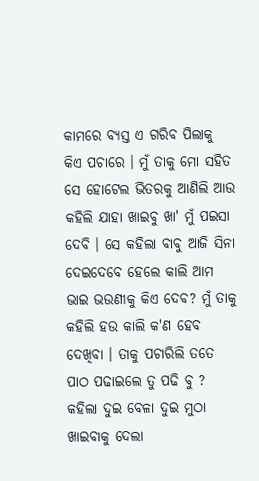କାମରେ ବ୍ଯସ୍ତ ଏ ଗରିବ ପିଲାକୁ କିଏ ପଚାରେ । ମୁଁ ତାକୁ ମୋ ସହିତ ସେ ହୋଟେଲ ଭିତରକୁ ଆଣିଲି ଆଉ କହିଲି ଯାହା ଖାଇବୁ ଖା' ମୁଁ ପଇସା ଦେବି । ସେ କହିଲା ବାବୁ ଆଜି ସିନା ଦେଇଦେବେ ହେଲେ କାଲି ଆମ ଭାଇ ଭଉଣୀକୁ କିଏ ଦେବ? ମୁଁ ତାକୁ କହିଲି ହଉ କାଲି କ'ଣ ହେବ ଦେଖିବା । ତାକୁ ପଚାରିଲି ତତେ ପାଠ ପଢାଇଲେ ତୁ ପଢି ବୁ ? କହିଲା ଦୁଇ ବେଳା ଦୁଇ ମୁଠା ଖାଇବାକୁ ଦେଲା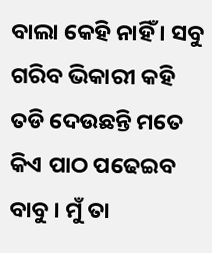ବାଲା କେହି ନାହିଁ । ସବୁ ଗରିବ ଭିକାରୀ କହି ତଡି ଦେଉଛନ୍ତି ମତେ କିଏ ପାଠ ପଢେଇବ ବାବୁ । ମୁଁ ତା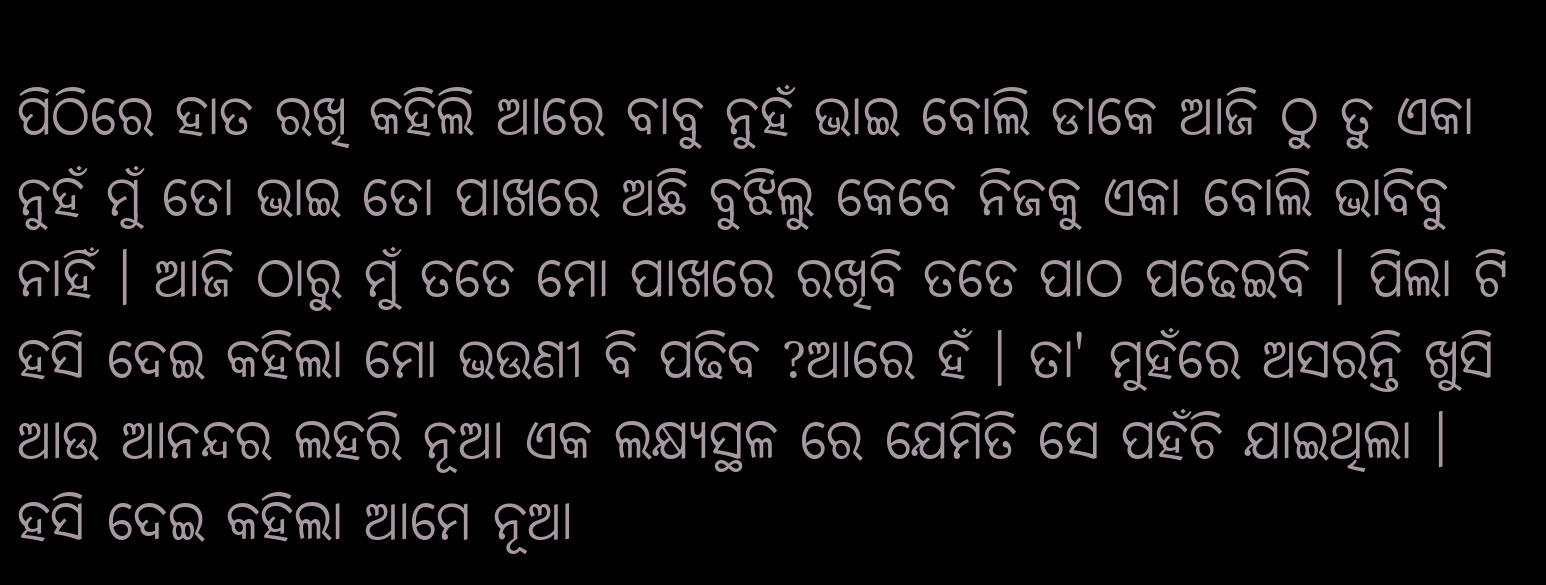ପିଠିରେ ହାତ ରଖି କହିଲି ଆରେ ବାବୁ ନୁହଁ ଭାଇ ବୋଲି ଡାକେ ଆଜି ଠୁ ତୁ ଏକା ନୁହଁ ମୁଁ ତୋ ଭାଇ ତୋ ପାଖରେ ଅଛି ବୁଝିଲୁ କେବେ ନିଜକୁ ଏକା ବୋଲି ଭାବିବୁ ନାହିଁ । ଆଜି ଠାରୁ ମୁଁ ତତେ ମୋ ପାଖରେ ରଖିବି ତତେ ପାଠ ପଢେଇବି । ପିଲା ଟି ହସି ଦେଇ କହିଲା ମୋ ଭଉଣୀ ବି ପଢିବ ?ଆରେ ହଁ । ତା' ମୁହଁରେ ଅସରନ୍ତି ଖୁସି ଆଉ ଆନନ୍ଦର ଲହରି ନୂଆ ଏକ ଲକ୍ଷ୍ୟସ୍ଥଳ ରେ ଯେମିତି ସେ ପହଁଚି ଯାଇଥିଲା । ହସି ଦେଇ କହିଲା ଆମେ ନୂଆ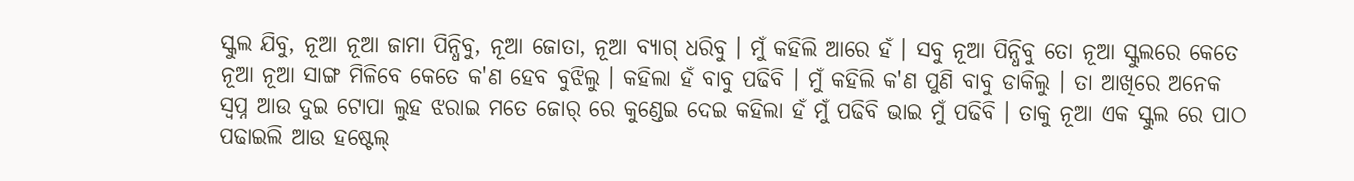ସ୍କୁଲ ଯିବୁ, ନୂଆ ନୂଆ ଜାମା ପିନ୍ଧିବୁ, ନୂଆ ଜୋତା, ନୂଆ ବ୍ୟାଗ୍ ଧରିବୁ । ମୁଁ କହିଲି ଆରେ ହଁ । ସବୁ ନୂଆ ପିନ୍ଧିବୁ ତୋ ନୂଆ ସ୍କୁଲରେ କେତେ ନୂଆ ନୂଆ ସାଙ୍ଗ ମିଳିବେ କେତେ କ'ଣ ହେବ ବୁଝିଲୁ । କହିଲା ହଁ ବାବୁ ପଢିବି । ମୁଁ କହିଲି କ'ଣ ପୁଣି ବାବୁ ଡାକିଲୁ । ତା ଆଖିରେ ଅନେକ ସ୍ଵପ୍ନ ଆଉ ଦୁଇ ଟୋପା ଲୁହ ଝରାଇ ମତେ ଜୋର୍ ରେ କୁଣ୍ଡେଇ ଦେଇ କହିଲା ହଁ ମୁଁ ପଢିବି ଭାଇ ମୁଁ ପଢିବି । ତାକୁ ନୂଆ ଏକ ସ୍କୁଲ ରେ ପାଠ ପଢାଇଲି ଆଉ ହଷ୍ଟେଲ୍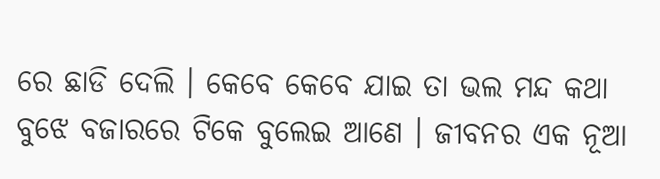ରେ ଛାଡି ଦେଲି । କେବେ କେବେ ଯାଇ ତା ଭଲ ମନ୍ଦ କଥା ବୁଝେ ବଜାରରେ ଟିକେ ବୁଲେଇ ଆଣେ । ଜୀବନର ଏକ ନୂଆ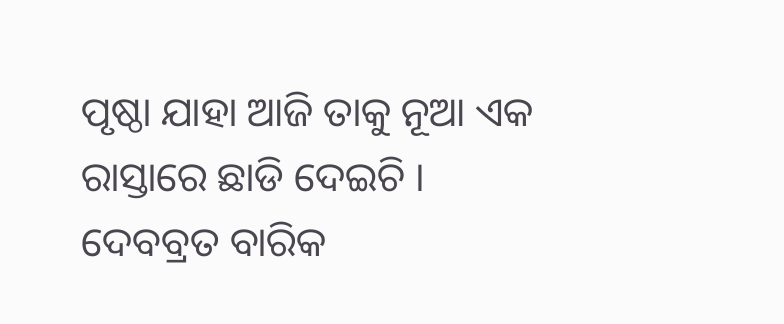ପୃଷ୍ଠା ଯାହା ଆଜି ତାକୁ ନୂଆ ଏକ ରାସ୍ତାରେ ଛାଡି ଦେଇଚି ।
ଦେବବ୍ରତ ବାରିକ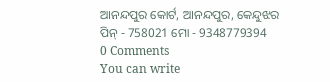ଆନନ୍ଦପୁର କୋର୍ଟ, ଆନନ୍ଦପୁର, କେନ୍ଦୁଝର
ପିନ୍ - 758021 ମୋ - 9348779394
0 Comments
You can write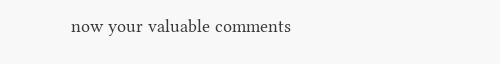now your valuable comments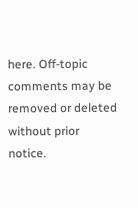here. Off-topic comments may be removed or deleted without prior notice.